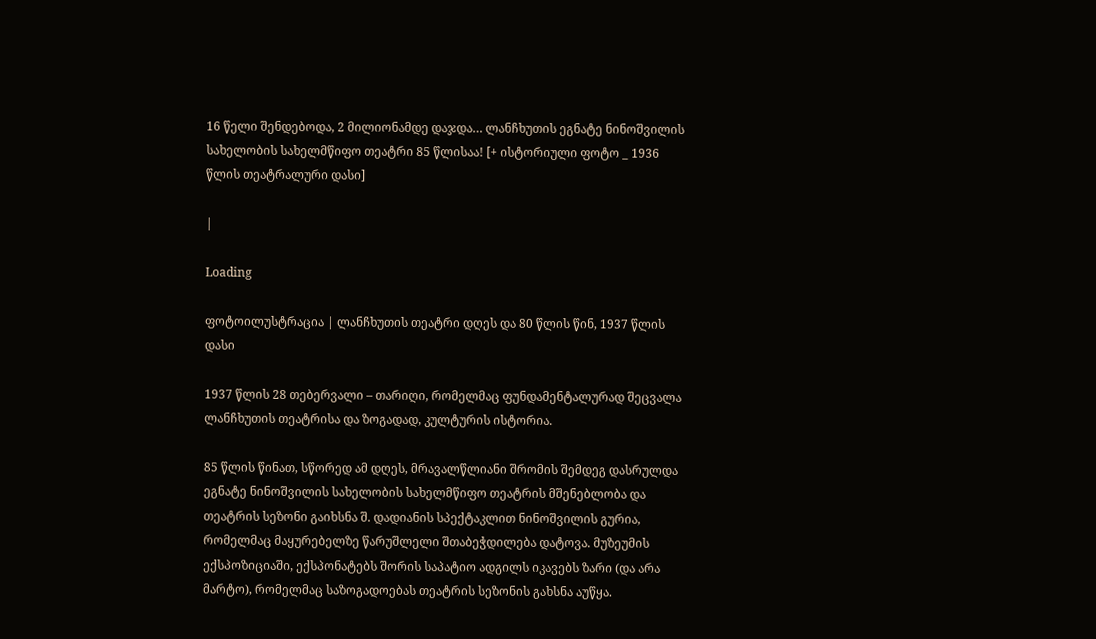16 წელი შენდებოდა, 2 მილიონამდე დაჯდა… ლანჩხუთის ეგნატე ნინოშვილის სახელობის სახელმწიფო თეატრი 85 წლისაა! [+ ისტორიული ფოტო _ 1936 წლის თეატრალური დასი]

|

Loading

ფოტოილუსტრაცია | ლანჩხუთის თეატრი დღეს და 80 წლის წინ, 1937 წლის დასი

1937 წლის 28 თებერვალი – თარიღი, რომელმაც ფუნდამენტალურად შეცვალა ლანჩხუთის თეატრისა და ზოგადად, კულტურის ისტორია.

85 წლის წინათ, სწორედ ამ დღეს, მრავალწლიანი შრომის შემდეგ დასრულდა ეგნატე ნინოშვილის სახელობის სახელმწიფო თეატრის მშენებლობა და თეატრის სეზონი გაიხსნა შ. დადიანის სპექტაკლით ნინოშვილის გურია, რომელმაც მაყურებელზე წარუშლელი შთაბეჭდილება დატოვა. მუზეუმის ექსპოზიციაში, ექსპონატებს შორის საპატიო ადგილს იკავებს ზარი (და არა მარტო), რომელმაც საზოგადოებას თეატრის სეზონის გახსნა აუწყა.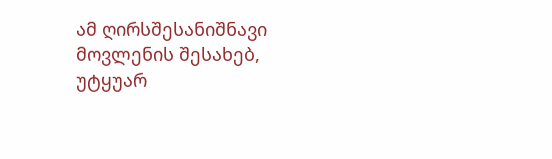ამ ღირსშესანიშნავი მოვლენის შესახებ, უტყუარ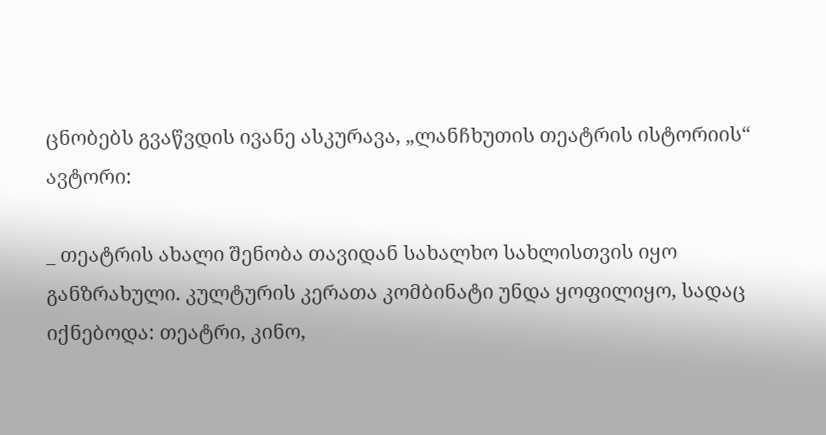ცნობებს გვაწვდის ივანე ასკურავა, „ლანჩხუთის თეატრის ისტორიის“ ავტორი:

_ თეატრის ახალი შენობა თავიდან სახალხო სახლისთვის იყო განზრახული. კულტურის კერათა კომბინატი უნდა ყოფილიყო, სადაც იქნებოდა: თეატრი, კინო,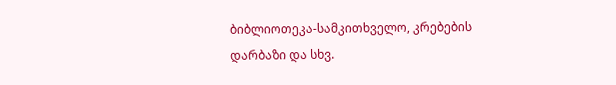ბიბლიოთეკა-სამკითხველო, კრებების დარბაზი და სხვ.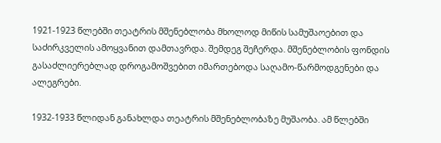1921-1923 წლებში თეატრის მშენებლობა მხოლოდ მიწის სამუშაოებით და საძირკველის ამოყვანით დამთავრდა. შემდეგ შეჩერდა. მშენებლობის ფონდის გასაძლიერებლად დროგამოშვებით იმართებოდა საღამო-წარმოდგენები და ალეგრები.

1932-1933 წლიდან განახლდა თეატრის მშენებლობაზე მუშაობა. ამ წლებში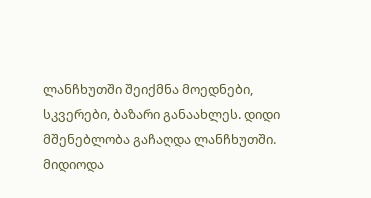ლანჩხუთში შეიქმნა მოედნები, სკვერები, ბაზარი განაახლეს. დიდი მშენებლობა გაჩაღდა ლანჩხუთში. მიდიოდა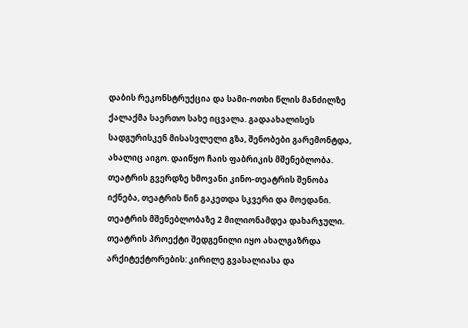დაბის რეკონსტრუქცია და სამი-ოთხი წლის მანძილზე ქალაქმა საერთო სახე იცვალა. გადაახალისეს სადგურისკენ მისასვლელი გზა, შენობები გარემონტდა, ახალიც აიგო. დაიწყო ჩაის ფაბრიკის მშენებლობა. თეატრის გვერდზე ხმოვანი კინო-თეატრის შენობა იქნება, თეატრის წინ გაკეთდა სკვერი და მოედანი. თეატრის მშენებლობაზე 2 მილიონამდეა დახარჯული. თეატრის პროექტი შედგენილი იყო ახალგაზრდა არქიტექტორების: კირილე გვასალიასა და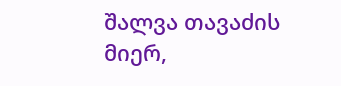შალვა თავაძის მიერ,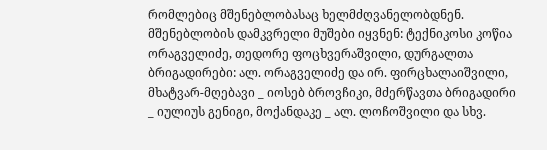რომლებიც მშენებლობასაც ხელმძღვანელობდნენ. მშენებლობის დამკვრელი მუშები იყვნენ: ტექნიკოსი კოწია ორაგველიძე, თედორე ფოცხვერაშვილი, დურგალთა ბრიგადირები: ალ. ორაგველიძე და ირ. ფირცხალაიშვილი, მხატვარ-მღებავი _ იოსებ ბროვჩიკი, მძერწავთა ბრიგადირი _ იულიუს გენიგი, მოქანდაკე _ ალ. ლოჩოშვილი და სხვ.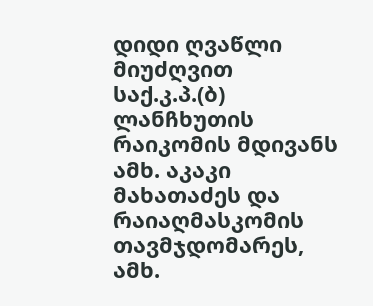დიდი ღვაწლი მიუძღვით საქ.კ.პ.(ბ) ლანჩხუთის რაიკომის მდივანს ამხ. აკაკი მახათაძეს და რაიაღმასკომის თავმჯდომარეს, ამხ.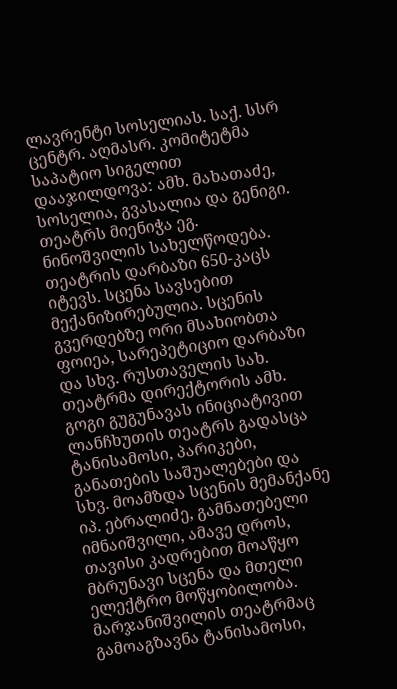ლავრენტი სოსელიას. საქ. სსრ ცენტრ. აღმასრ. კომიტეტმა საპატიო სიგელით დააჯილდოვა: ამხ. მახათაძე, სოსელია, გვასალია და გენიგი. თეატრს მიენიჭა ეგ. ნინოშვილის სახელწოდება. თეატრის დარბაზი 650-კაცს იტევს. სცენა სავსებით მექანიზირებულია. სცენის გვერდებზე ორი მსახიობთა ფოიეა, სარეპეტიციო დარბაზი და სხვ. რუსთაველის სახ. თეატრმა დირექტორის ამხ. გოგი გუგუნავას ინიციატივით ლანჩხუთის თეატრს გადასცა ტანისამოსი, პარიკები, განათების საშუალებები და სხვ. მოამზდა სცენის მემანქანე იპ. ებრალიძე, გამნათებელი იმნაიშვილი, ამავე დროს, თავისი კადრებით მოაწყო მბრუნავი სცენა და მთელი ელექტრო მოწყობილობა. მარჯანიშვილის თეატრმაც გამოაგზავნა ტანისამოსი,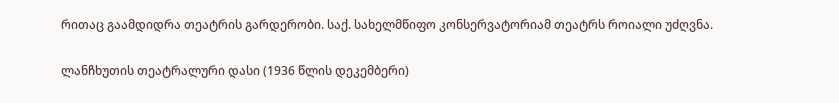რითაც გაამდიდრა თეატრის გარდერობი. საქ. სახელმწიფო კონსერვატორიამ თეატრს როიალი უძღვნა.

ლანჩხუთის თეატრალური დასი (1936 წლის დეკემბერი)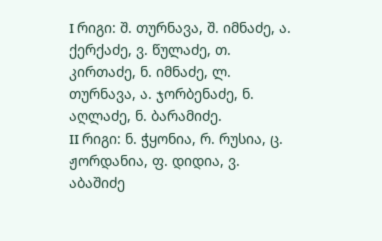I რიგი: შ. თურნავა, შ. იმნაძე, ა. ქერქაძე, ვ. წულაძე, თ. კირთაძე, ნ. იმნაძე, ლ. თურნავა, ა. ჯორბენაძე, ნ. აღლაძე, ნ. ბარამიძე.
II რიგი: ნ. ჭყონია, რ. რუსია, ც. ჟორდანია, ფ. დიდია, ვ. აბაშიძე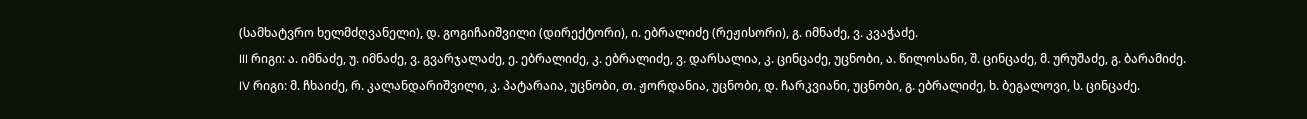(სამხატვრო ხელმძღვანელი), დ. გოგიჩაიშვილი (დირექტორი), ი. ებრალიძე (რეჟისორი), გ. იმნაძე, ვ. კვაჭაძე.
III რიგი: ა. იმნაძე, უ. იმნაძე, ვ. გვარჯალაძე, ე. ებრალიძე, კ. ებრალიძე, ვ. დარსალია, კ. ცინცაძე, უცნობი, ა. წილოსანი, შ. ცინცაძე, მ. ურუშაძე, გ. ბარამიძე.
IV რიგი: მ. ჩხაიძე, რ. კალანდარიშვილი, კ. პატარაია, უცნობი, თ. ჟორდანია, უცნობი, დ. ჩარკვიანი, უცნობი, გ. ებრალიძე, ხ. ბეგალოვი, ს. ცინცაძე.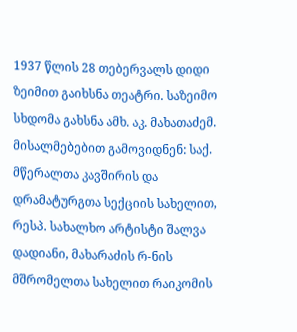1937 წლის 28 თებერვალს დიდი ზეიმით გაიხსნა თეატრი. საზეიმო სხდომა გახსნა ამხ. აკ. მახათაძემ. მისალმებებით გამოვიდნენ: საქ. მწერალთა კავშირის და დრამატურგთა სექციის სახელით, რესპ. სახალხო არტისტი შალვა დადიანი, მახარაძის რ-ნის მშრომელთა სახელით რაიკომის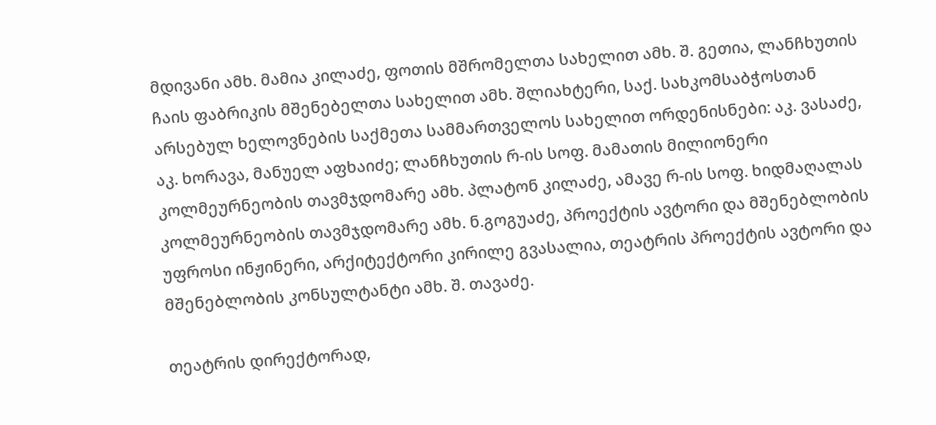მდივანი ამხ. მამია კილაძე, ფოთის მშრომელთა სახელით ამხ. შ. გეთია, ლანჩხუთის ჩაის ფაბრიკის მშენებელთა სახელით ამხ. შლიახტერი, საქ. სახკომსაბჭოსთან არსებულ ხელოვნების საქმეთა სამმართველოს სახელით ორდენისნები: აკ. ვასაძე, აკ. ხორავა, მანუელ აფხაიძე; ლანჩხუთის რ-ის სოფ. მამათის მილიონერი კოლმეურნეობის თავმჯდომარე ამხ. პლატონ კილაძე, ამავე რ-ის სოფ. ხიდმაღალას კოლმეურნეობის თავმჯდომარე ამხ. ნ.გოგუაძე, პროექტის ავტორი და მშენებლობის უფროსი ინჟინერი, არქიტექტორი კირილე გვასალია, თეატრის პროექტის ავტორი და მშენებლობის კონსულტანტი ამხ. შ. თავაძე.

თეატრის დირექტორად,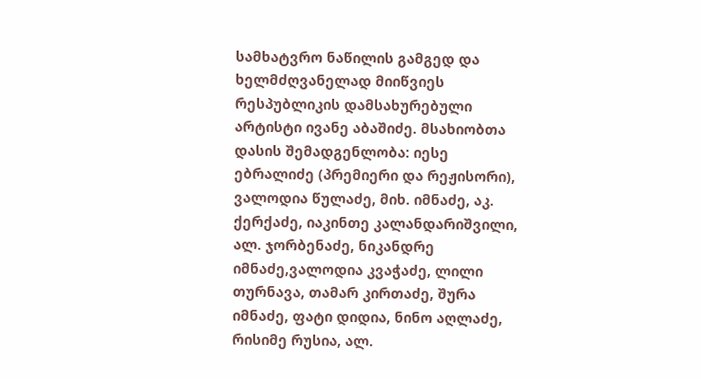სამხატვრო ნაწილის გამგედ და ხელმძღვანელად მიიწვიეს რესპუბლიკის დამსახურებული არტისტი ივანე აბაშიძე. მსახიობთა დასის შემადგენლობა: იესე ებრალიძე (პრემიერი და რეჟისორი), ვალოდია წულაძე, მიხ. იმნაძე, აკ. ქერქაძე, იაკინთე კალანდარიშვილი, ალ. ჯორბენაძე, ნიკანდრე იმნაძე,ვალოდია კვაჭაძე, ლილი თურნავა, თამარ კირთაძე, შურა იმნაძე, ფატი დიდია, ნინო აღლაძე, რისიმე რუსია, ალ.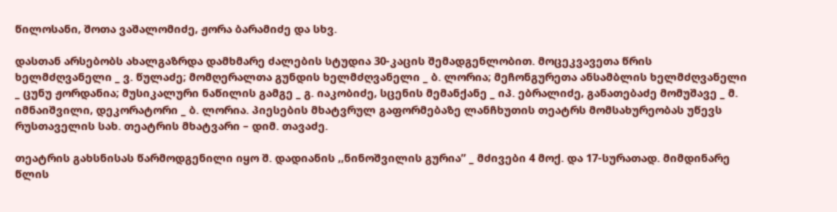წილოსანი, შოთა ვაშალომიძე, ჟორა ბარამიძე და სხვ.

დასთან არსებობს ახალგაზრდა დამხმარე ძალების სტუდია 30-კაცის შემადგენლობით. მოცეკვავეთა წრის ხელმძღვანელი _ ვ. წულაძე; მომღერალთა გუნდის ხელმძღვანელი _ ბ. ლორია; მეჩონგურეთა ანსამბლის ხელმძღვანელი _ ცუნუ ჟორდანია; მუსიკალური ნაწილის გამგე _ გ. იაკობიძე, სცენის მემანქანე _ იპ. ებრალიძე, განათებაძე მომუშავე _ მ. იმნაიშვილი, დეკორატორი _ ბ. ლორია. პიესების მხატვრულ გაფორმებაზე ლანჩხუთის თეატრს მომსახურეობას უწევს რუსთაველის სახ. თეატრის მხატვარი – დიმ. თავაძე.

თეატრის გახსნისას წარმოდგენილი იყო შ. დადიანის ,,ნინოშვილის გურია” _ მძივები 4 მოქ. და 17-სურათად. მიმდინარე წლის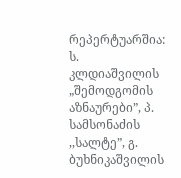რეპერტუარშია: ს. კლდიაშვილის „შემოდგომის აზნაურები”, პ. სამსონაძის ,,სალტე”, გ. ბუხნიკაშვილის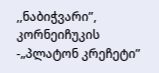,,ნაბიჭვარი”, კორნეიჩუკის -„პლატონ კრეჩეტი”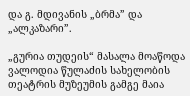და გ. მდივანის „ბრმა” და „ალკაზარი”.

„გურია თუდეის“ მასალა მოაწოდა ვალოდია წულაძის სახელობის თეატრის მუზეუმის გამგე მაია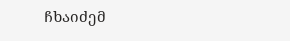ჩხაიძემ